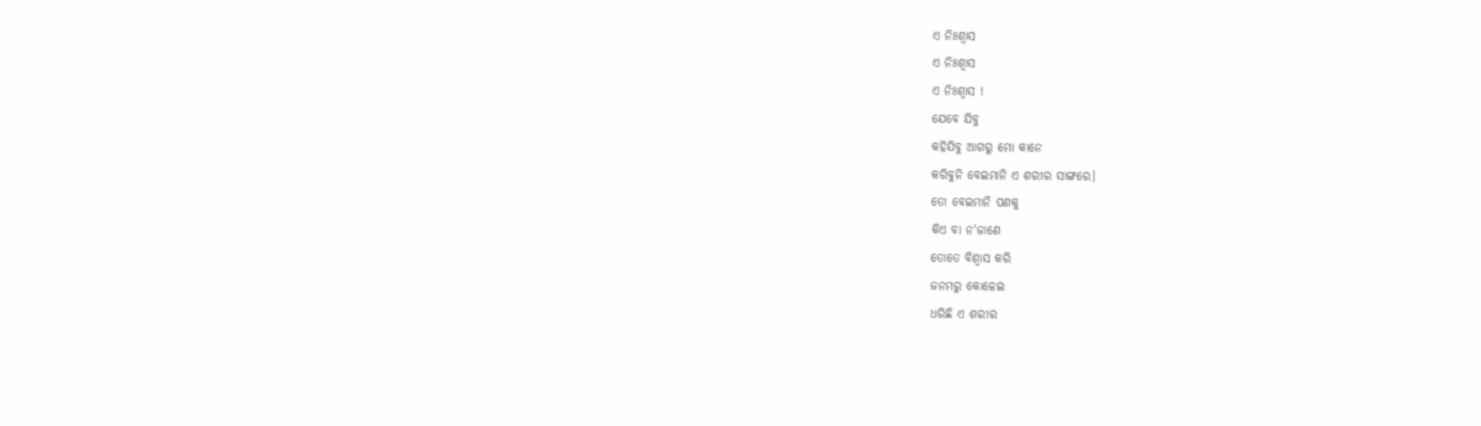ଏ ନିଃଶ୍ଵାସ
ଏ ନିଃଶ୍ଵାସ
ଏ ନିଃଶ୍ଵାସ !
ଯେବେ ଯିବୁ
କହିଯିବୁ ଆଗରୁ ମୋ କାନେ
କରିବୁନି ବେଇମାନି ଏ ଶରୀର ସାଙ୍ଗରେ।
ତୋ ବେଇମାନି ପଣକୁ
କିଏ ବା ନ'ଜାଣେ
ତୋତେ ବିଶ୍ଵାସ କରି
ଜନମରୁ କୋଳେଇ
ଧରିଛି ଏ ଶରୀର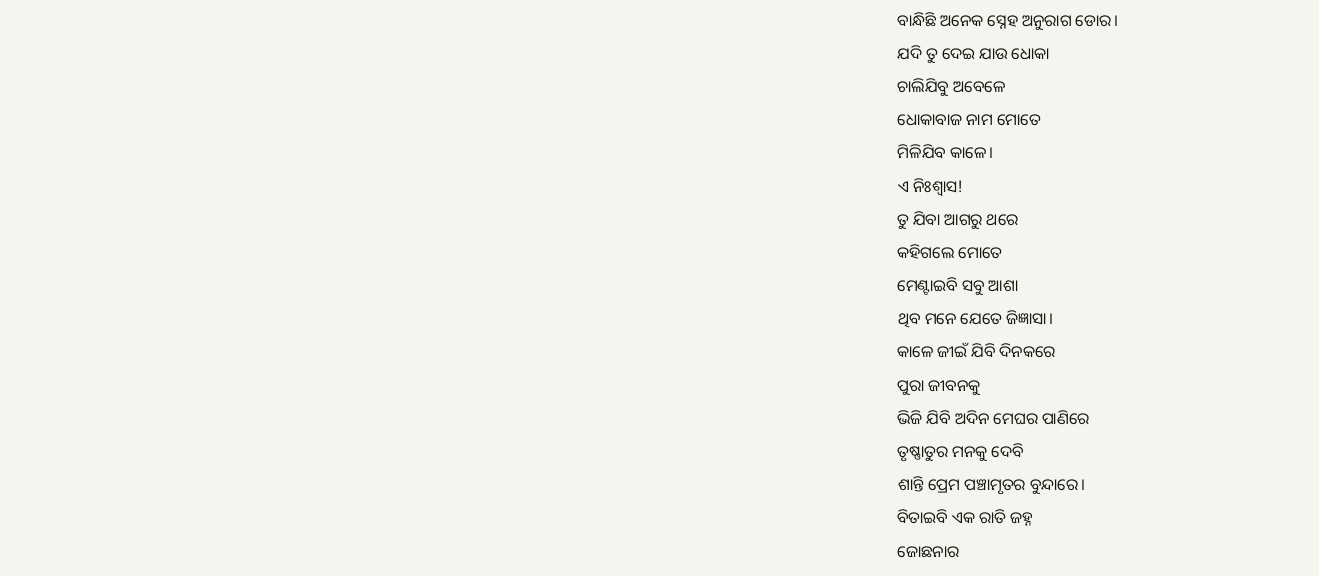ବାନ୍ଧିଛି ଅନେକ ସ୍ନେହ ଅନୁରାଗ ଡୋର।
ଯଦି ତୁ ଦେଇ ଯାଉ ଧୋକା
ଚାଲିଯିବୁ ଅବେଳେ
ଧୋକାବାଜ ନାମ ମୋତେ
ମିଳିଯିବ କାଳେ।
ଏ ନିଃଶ୍ଵାସ!
ତୁ ଯିବା ଆଗରୁ ଥରେ
କହିଗଲେ ମୋତେ
ମେଣ୍ଟାଇବି ସବୁ ଆଶା
ଥିବ ମନେ ଯେତେ ଜିଜ୍ଞାସା।
କାଳେ ଜୀଇଁ ଯିବି ଦିନକରେ
ପୁରା ଜୀବନକୁ
ଭିଜି ଯିବି ଅଦିନ ମେଘର ପାଣିରେ
ତୃଷ୍ଣାତୁର ମନକୁ ଦେବି
ଶାନ୍ତି ପ୍ରେମ ପଞ୍ଚାମୃତର ବୁନ୍ଦାରେ।
ବିତାଇବି ଏକ ରାତି ଜହ୍ନ
ଜୋଛନାର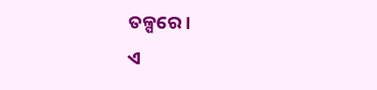ତଳ୍ପରେ।
ଏ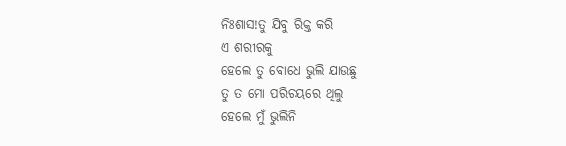ନିଃଶାସ!ତୁ ଯିବୁ ରିକ୍ତ କରି
ଏ ଶରୀରକୁ
ହେଲେ ତୁ ବୋଧେ ଭୁଲି ଯାଉଛୁ
ତୁ ତ ମୋ ପରିଚୟରେ ଥିଲୁ
ହେଲେ ମୁଁ ଭୁଲିନି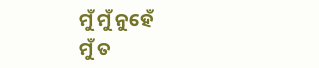ମୁଁ ମୁଁ ନୁହେଁ
ମୁଁ ତ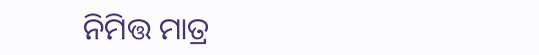ନିମିତ୍ତ ମାତ୍ର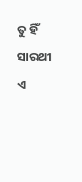ତୁ ହିଁ ସାରଥୀ ଏ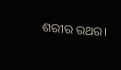ଶରୀର ରଥର।